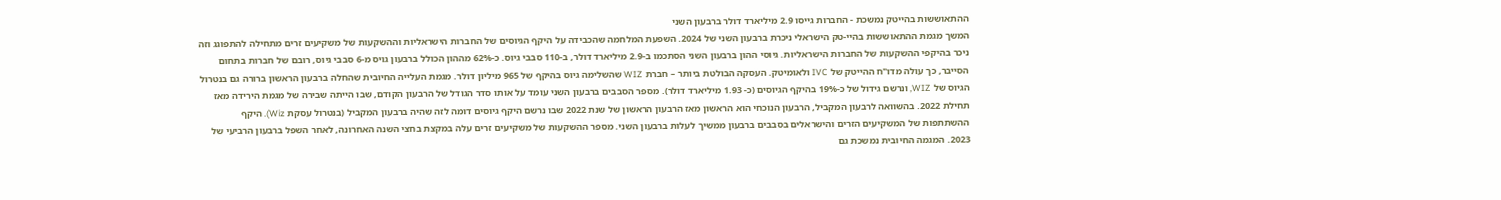ההתאוששות בהייטק נמשכת - החברות גייסו 2.9 מיליארד דולר ברבעון השני
המשך מגמת ההתאוששות בהיי-טק הישראלי ניכרת ברבעון השני של 2024. השפעת המלחמה שהכבידה על היקף הגיוסים של החברות הישראליות וההשקעות של משקיעים זרים מתחילה להתפוגג וזה ניכר בהיקפי ההשקעות של החברות הישראליות. גיוסי ההון ברבעון השני הסתכמו ב-2.9 מיליארד דולר, ב-110 סבבי גיוס. כ-62% מההון הכולל ברבעון גויס מ-6 סבבי גיוס, רובם של חברות בתחום הסייבר, כך עולה מדו"ח ההייטק של IVC ולאומיטק. העסקה הבולטת ביותר – חברת WIZ שהשלימה גיוס בהיקף של 965 מיליון דולר. מגמת העלייה החיובית שהחלה ברבעון הראשון ברורה גם בנטרול הגיוס של WIZ, ונרשם גידול של כ-19% בהיקף הגיוסים (כ- 1.93 מיליארד דולר). מספר הסבבים ברבעון השני עומד על אותו סדר הגודל של הרבעון הקודם, שבו הייתה שבירה של מגמת הירידה מאז תחילת 2022. בהשוואה לרבעון המקביל, הרבעון הנוכחי הוא הראשון מאז הרבעון הראשון של שנת 2022 שבו נרשם היקף גיוסים דומה לזה שהיה ברבעון המקביל (בנטרול עסקת Wiz). היקף ההשתתפות של המשקיעים הזרים והישראלים בסבבים ברבעון ממשיך לעלות ברבעון השני. מספר ההשקעות של משקיעים זרים עלה במקצת בחצי השנה האחרונה, לאחר השפל ברבעון הרביעי של 2023. המגמה החיובית נמשכת גם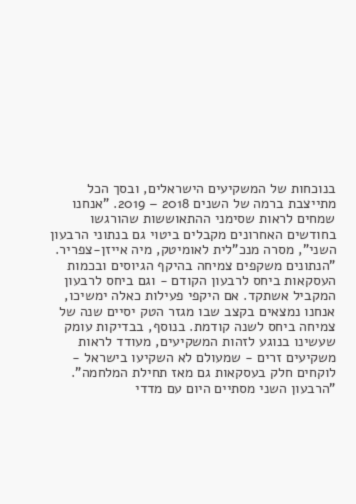בנוכחות של המשקיעים הישראלים, ובסך הכל מתייצבת ברמה של השנים 2018 – 2019. "אנחנו שמחים לראות שסימני ההתאוששות שהורגשו בחודשים האחרונים מקבלים ביטוי גם בנתוני הרבעון השני", מסרה מנכ"לית לאומיטק, מיה אייזן-צפריר. "הנתונים משקפים צמיחה בהיקף הגיוסים ובכמות העסקאות ביחס לרבעון הקודם - וגם ביחס לרבעון המקביל אשתקד. אם היקפי פעילות כאלה ימשיכו, אנחנו נמצאים בקצב שבו מגזר הטק יסיים שנה של צמיחה ביחס לשנה קודמת. בנוסף, בבדיקות עומק שעשינו בנוגע לזהות המשקיעים, מעודד לראות משקיעים זרים - שמעולם לא השקיעו בישראל - לוקחים חלק בעסקאות גם מאז תחילת המלחמה". "הרבעון השני מסתיים היום עם מדדי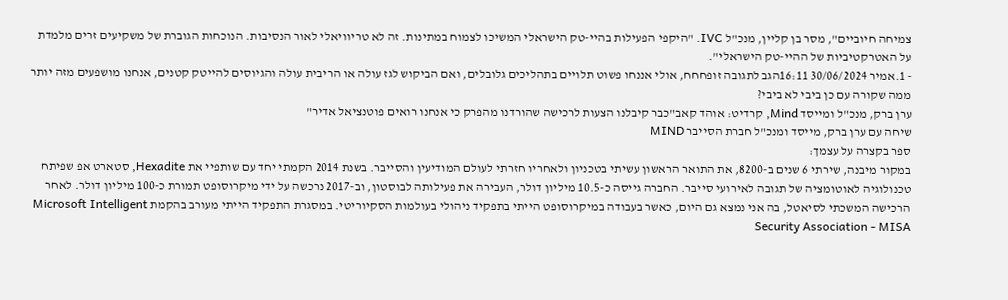צמיחה חיוביים", מסר בן קליין, מנכ"ל IVC. "היקפי הפעילות בהיי-טק הישראלי המשיכו לצמוח במתינות. זה לא טריוויאלי לאור הנסיבות. הנוכחות הגוברת של משקיעים זרים מלמדת על האטרקטיביות של ההיי-טק הישראלי".
- 1.אמיר 30/06/2024 16:11הגב לתגובה זופחחח, אולי אננחו פשוט תלויים בתהליכים גלובלים, ואם הביקוש לגז עולה או הריבית עולה והגיוסים להייטק קטנים, אנחנו מושפעים מזה יותר ממה שקורה עם כן ביבי לא ביבי?
ערן ברק, מנכ"ל ומייסד Mind, קרדיט: אוהד קאב"כבר קיבלנו הצעות לרכישה שהורדנו מהפרק כי אנחנו רואים פוטנציאל אדיר"
שיחה עם ערן ברק, מייסד ומנכ"ל חברת הסייבר MIND
ספר בקצרה על עצמך:
במקור מיבנה, שירתי 6 שנים ב-8200, את התואר הראשון עשיתי בטכניון ולאחריו חזרתי לעולם המודיעין והסייבר. בשנת 2014 הקמתי יחד עם שותפיי את Hexadite, סטארט אפ שפיתח טכנולוגיה לאוטומציה של תגובה לאירועי סייבר. החברה גייסה כ-10.5 מיליון דולר, העבירה את פעילותה לבוסטון, וב-2017 נרכשה על ידי מיקרוסופט תמורת כ-100 מיליון דולר. לאחר הרכישה המשכתי לסיאטל, בה אני נמצא גם היום, כאשר בעבודה במיקרוסופט הייתי בתפקיד ניהולי בעולמות הסקיוריטי. במסגרת התפקיד הייתי מעורב בהקמת Microsoft Intelligent Security Association - MISA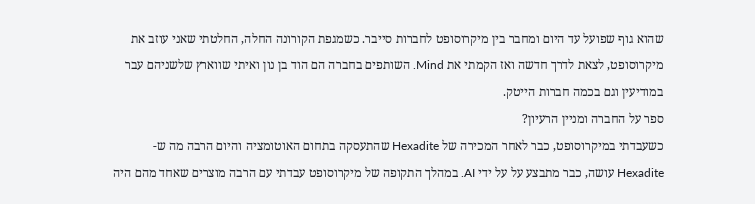שהוא גוף שפועל עד היום ומחבר בין מיקרוסופט לחברות סייבר. כשמגפת הקורונה החלה, החלטתי שאני עוזב את מיקרוסופט, לצאת לדרך חדשה ואז הקמתי את Mind. השותפים בחברה הם הוד בן נון ואיתי שווארץ שלשניהם עבר במודיעין וגם בכמה חברות הייטק.
ספר על החברה ומניין הרעיון?
כשעבדתי במיקרוסופט, כבר לאחר המכירה של Hexadite שהתעסקה בתחום האוטומציה והיום הרבה מה ש-Hexadite עושה, כבר מתבצע על על ידי AI. במהלך התקופה של מיקרוסופט עבדתי עם הרבה מוצרים שאחד מהם היה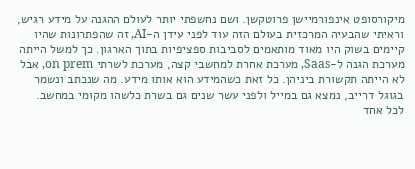מיקורסופט אינפורמיישן פרוטקשן. ושם נחשפתי יותר לעולם ההגנה על מידע רגיש, וראיתי שהבעיה המרכזית בעולם הזה עוד לפני עידן ה-AI, זה שהפתרונות שהיו קיימים בשוק היו מאוד מותאמים לסביבות ספציפיות בתוך הארגון. כך למשל הייתה מערכת הגנה ל-Saas, מערכת אחרת למחשבי קצה, מערכת לשרתי on prem, אבל לא הייתה תקשורת ביניהן. כל זאת כשהמידע הוא אותו מידע. מה שנכתב ונשמר בגוגל דרייב, נמצא גם במייל ולפני עשר שנים גם בשרת כלשהו מקומי במחשב. לכל אחד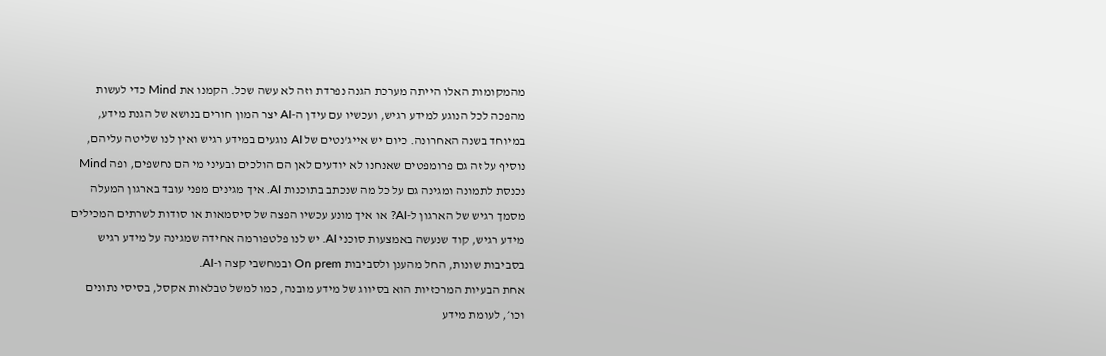מהמקומות האלו הייתה מערכת הגנה נפרדת וזה לא עשה שכל. הקמנו את Mind כדי לעשות מהפכה לכל הנוגע למידע רגיש, ועכשיו עם עידן ה-AI יצר המון חורים בנושא של הגנת מידע, במיוחד בשנה האחרונה. כיום יש אייג'נטים של AI נוגעים במידע רגיש ואין לנו שליטה עליהם, נוסיף על זה גם פרומפטים שאנחנו לא יודעים לאן הם הולכים ובעיני מי הם נחשפים, ופה Mind נכנסת לתמונה ומגינה גם על כל מה שנכתב בתוכנות AI. איך מגינים מפני עובד בארגון המעלה מסמך רגיש של הארגון ל-AI? או איך מונע עכשיו הפצה של סיסמאות או סודות לשרתים המכילים מידע רגיש, קוד שנעשה באמצעות סוכני AI. יש לנו פלטפורמה אחידה שמגינה על מידע רגיש בסביבות שונות, החל מהענן ולסביבות On prem ובמחשבי קצה ו-AI.
אחת הבעיות המרכזיות הוא בסיווג של מידע מובנה, כמו למשל טבלאות אקסל, בסיסי נתונים וכו׳, לעומת מידע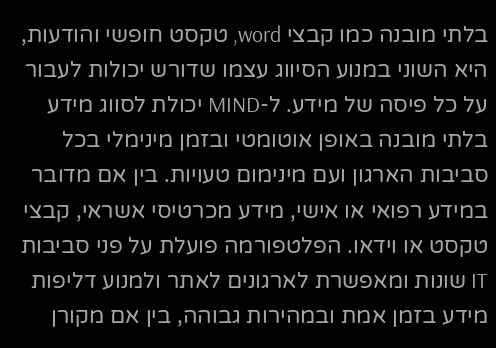בלתי מובנה כמו קבצי word, טקסט חופשי והודעות, היא השוני במנוע הסיווג עצמו שדורש יכולות לעבור על כל פיסה של מידע. ל-MIND יכולת לסווג מידע בלתי מובנה באופן אוטומטי ובזמן מינימלי בכל סביבות הארגון ועם מינימום טעויות. בין אם מדובר במידע רפואי או אישי, מידע מכרטיסי אשראי, קבצי טקסט או וידאו. הפלטפורמה פועלת על פני סביבות IT שונות ומאפשרת לארגונים לאתר ולמנוע דליפות מידע בזמן אמת ובמהירות גבוהה, בין אם מקורן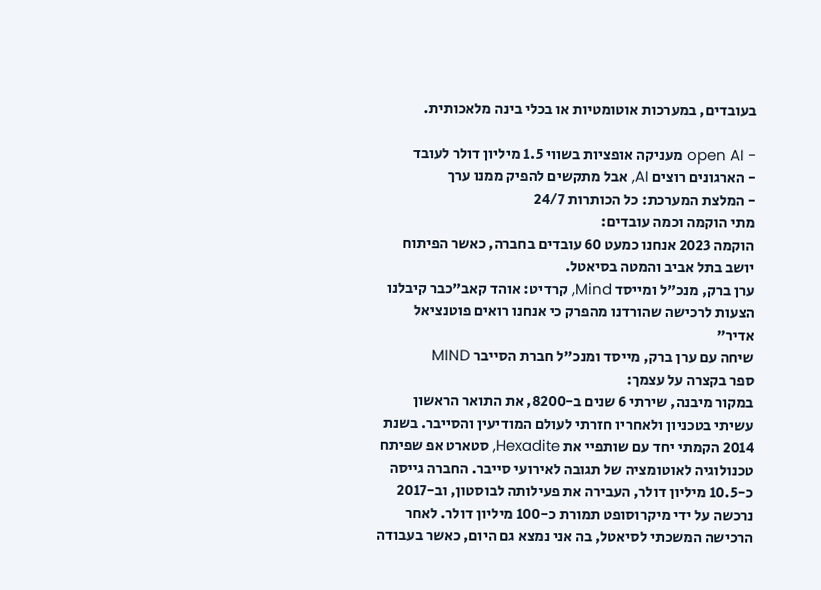בעובדים, במערכות אוטומטיות או בכלי בינה מלאכותית.

- open AI מעניקה אופציות בשווי 1.5 מיליון דולר לעובד
- הארגונים רוצים AI, אבל מתקשים להפיק ממנו ערך
- המלצת המערכת: כל הכותרות 24/7
מתי הוקמה וכמה עובדים:
הוקמה 2023 אנחנו כמעט 60 עובדים בחברה, כאשר הפיתוח יושב בתל אביב והמטה בסיאטל.
ערן ברק, מנכ"ל ומייסד Mind, קרדיט: אוהד קאב"כבר קיבלנו הצעות לרכישה שהורדנו מהפרק כי אנחנו רואים פוטנציאל אדיר"
שיחה עם ערן ברק, מייסד ומנכ"ל חברת הסייבר MIND
ספר בקצרה על עצמך:
במקור מיבנה, שירתי 6 שנים ב-8200, את התואר הראשון עשיתי בטכניון ולאחריו חזרתי לעולם המודיעין והסייבר. בשנת 2014 הקמתי יחד עם שותפיי את Hexadite, סטארט אפ שפיתח טכנולוגיה לאוטומציה של תגובה לאירועי סייבר. החברה גייסה כ-10.5 מיליון דולר, העבירה את פעילותה לבוסטון, וב-2017 נרכשה על ידי מיקרוסופט תמורת כ-100 מיליון דולר. לאחר הרכישה המשכתי לסיאטל, בה אני נמצא גם היום, כאשר בעבודה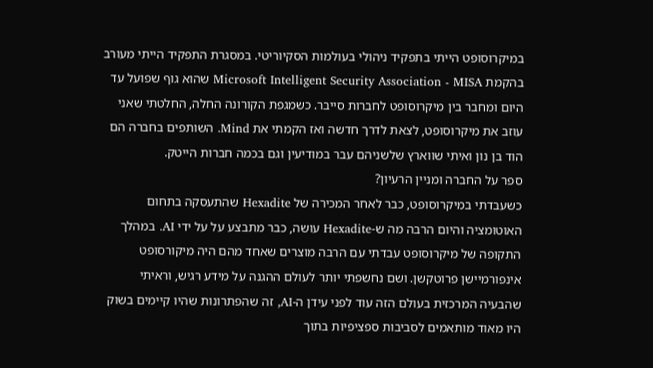במיקרוסופט הייתי בתפקיד ניהולי בעולמות הסקיוריטי. במסגרת התפקיד הייתי מעורב בהקמת Microsoft Intelligent Security Association - MISA שהוא גוף שפועל עד היום ומחבר בין מיקרוסופט לחברות סייבר. כשמגפת הקורונה החלה, החלטתי שאני עוזב את מיקרוסופט, לצאת לדרך חדשה ואז הקמתי את Mind. השותפים בחברה הם הוד בן נון ואיתי שווארץ שלשניהם עבר במודיעין וגם בכמה חברות הייטק.
ספר על החברה ומניין הרעיון?
כשעבדתי במיקרוסופט, כבר לאחר המכירה של Hexadite שהתעסקה בתחום האוטומציה והיום הרבה מה ש-Hexadite עושה, כבר מתבצע על על ידי AI. במהלך התקופה של מיקרוסופט עבדתי עם הרבה מוצרים שאחד מהם היה מיקורסופט אינפורמיישן פרוטקשן. ושם נחשפתי יותר לעולם ההגנה על מידע רגיש, וראיתי שהבעיה המרכזית בעולם הזה עוד לפני עידן ה-AI, זה שהפתרונות שהיו קיימים בשוק היו מאוד מותאמים לסביבות ספציפיות בתוך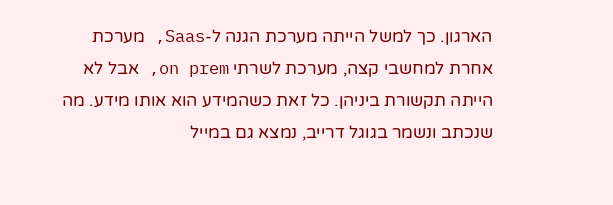הארגון. כך למשל הייתה מערכת הגנה ל-Saas, מערכת אחרת למחשבי קצה, מערכת לשרתי on prem, אבל לא הייתה תקשורת ביניהן. כל זאת כשהמידע הוא אותו מידע. מה שנכתב ונשמר בגוגל דרייב, נמצא גם במייל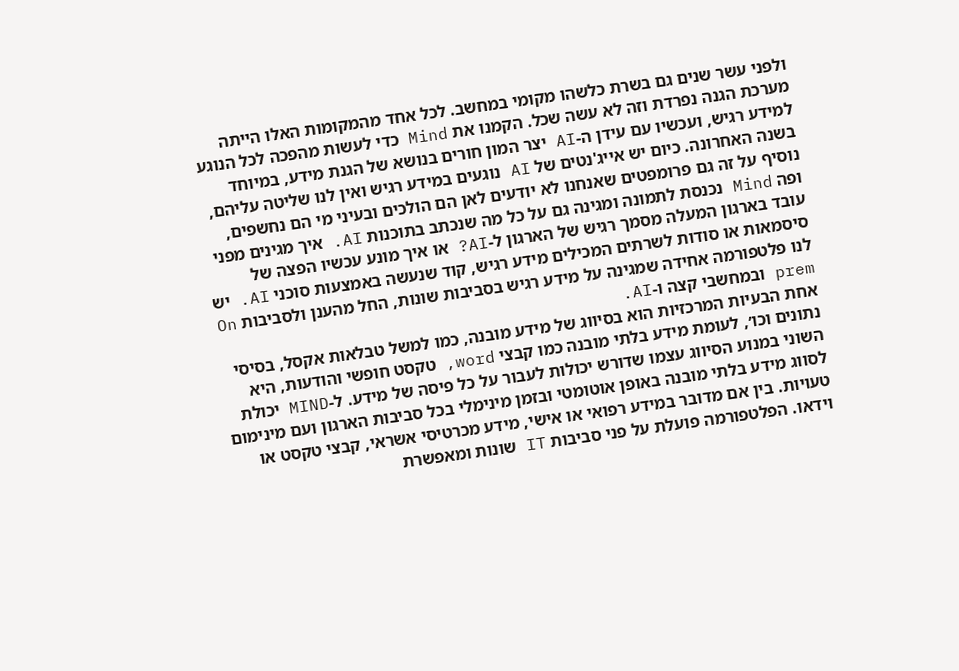ולפני עשר שנים גם בשרת כלשהו מקומי במחשב. לכל אחד מהמקומות האלו הייתה מערכת הגנה נפרדת וזה לא עשה שכל. הקמנו את Mind כדי לעשות מהפכה לכל הנוגע למידע רגיש, ועכשיו עם עידן ה-AI יצר המון חורים בנושא של הגנת מידע, במיוחד בשנה האחרונה. כיום יש אייג'נטים של AI נוגעים במידע רגיש ואין לנו שליטה עליהם, נוסיף על זה גם פרומפטים שאנחנו לא יודעים לאן הם הולכים ובעיני מי הם נחשפים, ופה Mind נכנסת לתמונה ומגינה גם על כל מה שנכתב בתוכנות AI. איך מגינים מפני עובד בארגון המעלה מסמך רגיש של הארגון ל-AI? או איך מונע עכשיו הפצה של סיסמאות או סודות לשרתים המכילים מידע רגיש, קוד שנעשה באמצעות סוכני AI. יש לנו פלטפורמה אחידה שמגינה על מידע רגיש בסביבות שונות, החל מהענן ולסביבות On prem ובמחשבי קצה ו-AI.
אחת הבעיות המרכזיות הוא בסיווג של מידע מובנה, כמו למשל טבלאות אקסל, בסיסי נתונים וכו׳, לעומת מידע בלתי מובנה כמו קבצי word, טקסט חופשי והודעות, היא השוני במנוע הסיווג עצמו שדורש יכולות לעבור על כל פיסה של מידע. ל-MIND יכולת לסווג מידע בלתי מובנה באופן אוטומטי ובזמן מינימלי בכל סביבות הארגון ועם מינימום טעויות. בין אם מדובר במידע רפואי או אישי, מידע מכרטיסי אשראי, קבצי טקסט או וידאו. הפלטפורמה פועלת על פני סביבות IT שונות ומאפשרת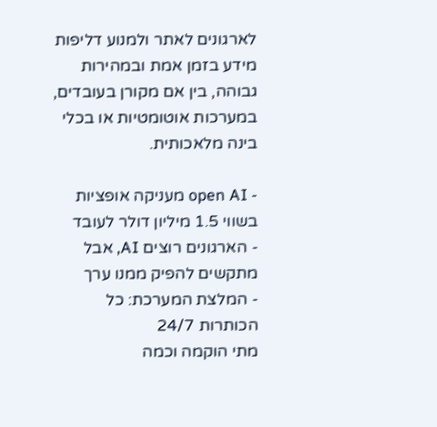לארגונים לאתר ולמנוע דליפות מידע בזמן אמת ובמהירות גבוהה, בין אם מקורן בעובדים, במערכות אוטומטיות או בכלי בינה מלאכותית.

- open AI מעניקה אופציות בשווי 1.5 מיליון דולר לעובד
- הארגונים רוצים AI, אבל מתקשים להפיק ממנו ערך
- המלצת המערכת: כל הכותרות 24/7
מתי הוקמה וכמה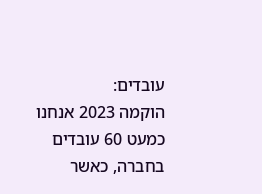עובדים:
הוקמה 2023 אנחנו כמעט 60 עובדים בחברה, כאשר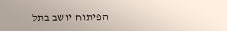הפיתוח יושב בתל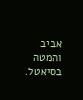אביב והמטה בסיאטל.